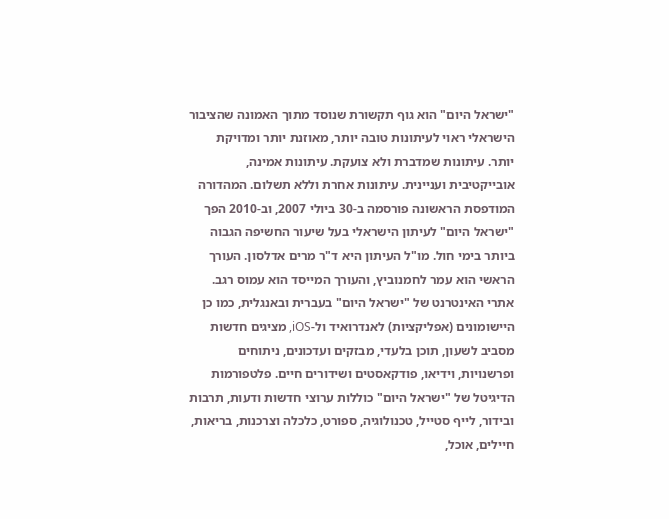"ישראל היום" הוא גוף תקשורת שנוסד מתוך האמונה שהציבור הישראלי ראוי לעיתונות טובה יותר, מאוזנת יותר ומדויקת יותר. עיתונות שמדברת ולא צועקת. עיתונות אמינה, אובייקטיבית ועניינית. עיתונות אחרת וללא תשלום. המהדורה המודפסת הראשונה פורסמה ב-30 ביולי 2007, וב-2010 הפך "ישראל היום" לעיתון הישראלי בעל שיעור החשיפה הגבוה ביותר בימי חול. מו"ל העיתון היא ד"ר מרים אדלסון. העורך הראשי הוא עמר לחמנוביץ, והעורך המייסד הוא עמוס רגב. אתרי האינטרנט של "ישראל היום" בעברית ובאנגלית, כמו כן היישומונים (אפליקציות) לאנדרואיד ול-iOS, מציגים חדשות מסביב לשעון, תוכן בלעדי, מבזקים ועדכונים, ניתוחים ופרשנויות, וידיאו, פודקאסטים ושידורים חיים. פלטפורמות הדיגיטל של "ישראל היום" כוללות ערוצי חדשות ודעות, תרבות ובידור, לייף סטייל, טכנולוגיה, ספורט, כלכלה וצרכנות, בריאות, חיילים, אוכל,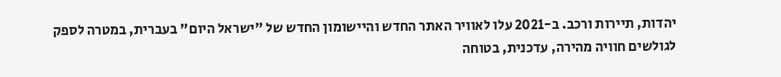יהדות, תיירות ורכב. ב-2021 עלו לאוויר האתר החדש והיישומון החדש של "ישראל היום" בעברית, במטרה לספק לגולשים חוויה מהירה, עדכנית, בטוחה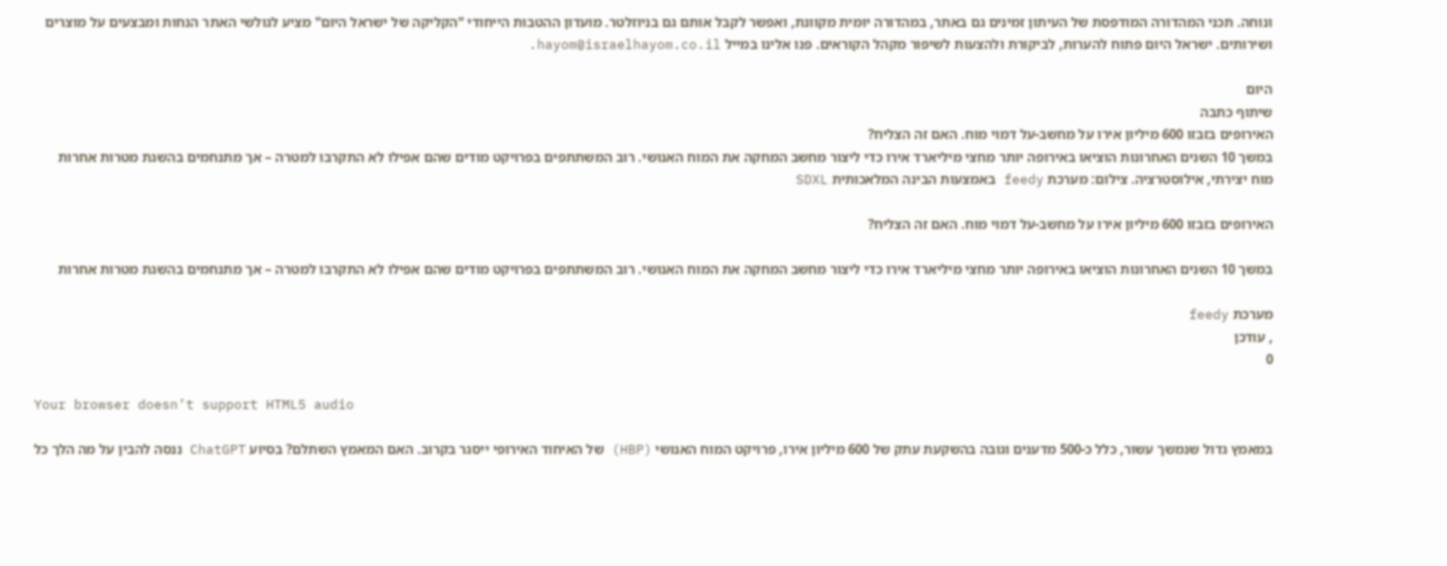ונוחה. תכני המהדורה המודפסת של העיתון זמינים גם באתר, במהדורה יומית מקוונת, ואפשר לקבל אותם גם בניוזלטר. מועדון ההטבות הייחודי "הקליקה של ישראל היום" מציע לגולשי האתר הנחות ומבצעים על מוצרים ושירותים. ישראל היום פתוח להערות, לביקורת ולהצעות לשיפור מקהל הקוראים. פנו אלינו במייל hayom@israelhayom.co.il.

היום
שיתוף כתבה
האירופים בזבזו 600 מיליון אירו על מחשב-על דמוי מוח. האם זה הצליח?
במשך 10 השנים האחרונות הוציאו באירופה יותר מחצי מיליארד אירו כדי ליצור מחשב המחקה את המוח האנושי. רוב המשתתפים בפרויקט מודים שהם אפילו לא התקרבו למטרה – אך מתנחמים בהשגת מטרות אחרות
מוח יצירתי, אילוסטרציה. צילום: מערכת feedy באמצעות הבינה המלאכותית SDXL

האירופים בזבזו 600 מיליון אירו על מחשב-על דמוי מוח. האם זה הצליח?

במשך 10 השנים האחרונות הוציאו באירופה יותר מחצי מיליארד אירו כדי ליצור מחשב המחקה את המוח האנושי. רוב המשתתפים בפרויקט מודים שהם אפילו לא התקרבו למטרה – אך מתנחמים בהשגת מטרות אחרות

מערכת feedy
, עודכן
0

Your browser doesn’t support HTML5 audio

במאמץ גדול שנמשך עשור, כלל כ-500 מדענים וגובה בהשקעת עתק של 600 מיליון אירו, פרויקט המוח האנושי (HBP) של האיחוד האירופי ייסגר בקרוב. האם המאמץ השתלם? בסיוע ChatGPT ננסה להבין על מה הלך כל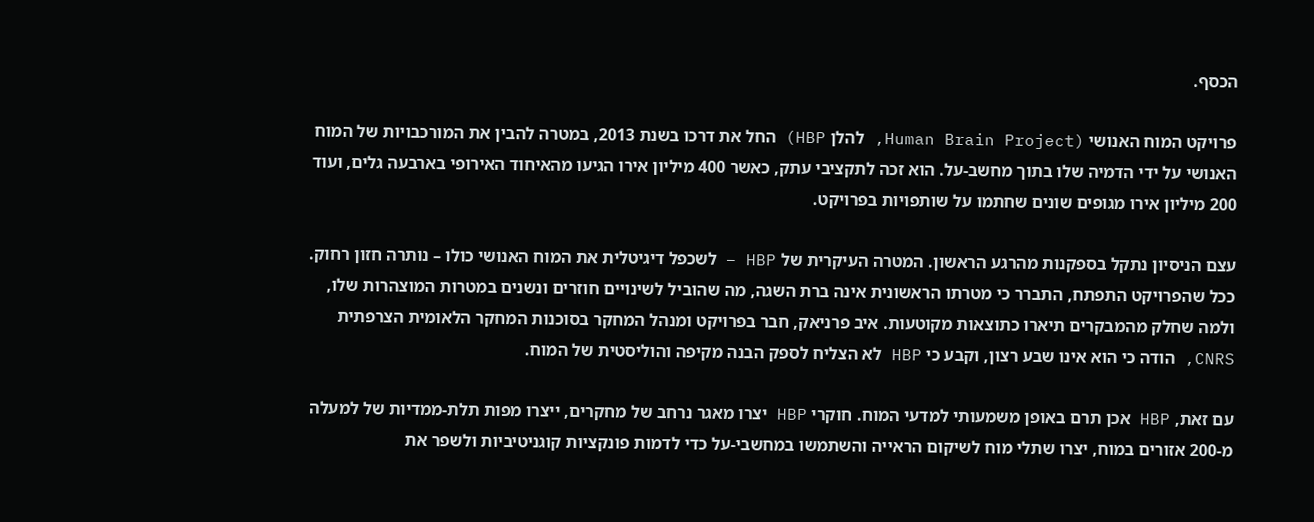הכסף.

פרויקט המוח האנושי (Human Brain Project, להלן HBP) החל את דרכו בשנת 2013, במטרה להבין את המורכבויות של המוח האנושי על ידי הדמיה שלו בתוך מחשב-על. הוא זכה לתקציבי עתק, כאשר 400 מיליון אירו הגיעו מהאיחוד האירופי בארבעה גלים, ועוד 200 מיליון אירו מגופים שונים שחתמו על שותפויות בפרויקט.

עצם הניסיון נתקל בספקנות מהרגע הראשון. המטרה העיקרית של HBP – לשכפל דיגיטלית את המוח האנושי כולו – נותרה חזון רחוק. ככל שהפרויקט התפתח, התברר כי מטרתו הראשונית אינה ברת השגה, מה שהוביל לשינויים חוזרים ונשנים במטרות המוצהרות שלו, ולמה שחלק מהמבקרים תיארו כתוצאות מקוטעות. איב פרניאק, חבר בפרויקט ומנהל המחקר בסוכנות המחקר הלאומית הצרפתית CNRS, הודה כי הוא אינו שבע רצון, וקבע כי HBP לא הצליח לספק הבנה מקיפה והוליסטית של המוח.

עם זאת, HBP אכן תרם באופן משמעותי למדעי המוח. חוקרי HBP יצרו מאגר נרחב של מחקרים, ייצרו מפות תלת-ממדיות של למעלה מ-200 אזורים במוח, יצרו שתלי מוח לשיקום הראייה והשתמשו במחשבי-על כדי לדמות פונקציות קוגניטיביות ולשפר את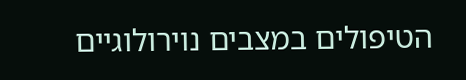הטיפולים במצבים נוירולוגיים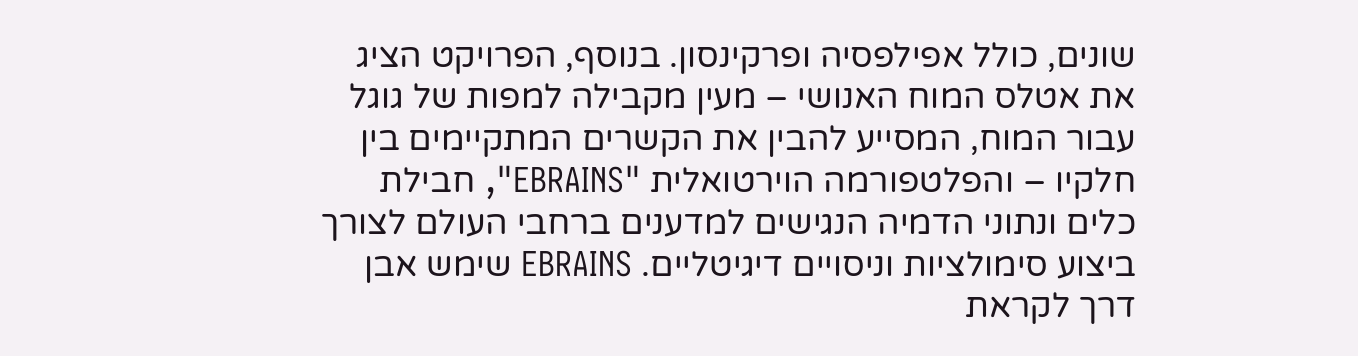שונים, כולל אפילפסיה ופרקינסון. בנוסף, הפרויקט הציג את אטלס המוח האנושי – מעין מקבילה למפות של גוגל עבור המוח, המסייע להבין את הקשרים המתקיימים בין חלקיו – והפלטפורמה הוירטואלית "EBRAINS", חבילת כלים ונתוני הדמיה הנגישים למדענים ברחבי העולם לצורך ביצוע סימולציות וניסויים דיגיטליים. EBRAINS שימש אבן דרך לקראת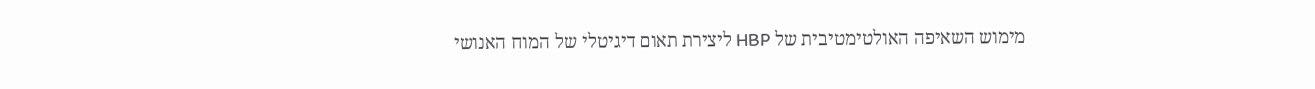מימוש השאיפה האולטימטיבית של HBP ליצירת תאום דיגיטלי של המוח האנושי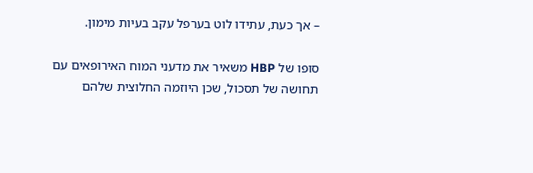– אך כעת, עתידו לוט בערפל עקב בעיות מימון.

סופו של HBP משאיר את מדעני המוח האירופאים עם תחושה של תסכול, שכן היוזמה החלוצית שלהם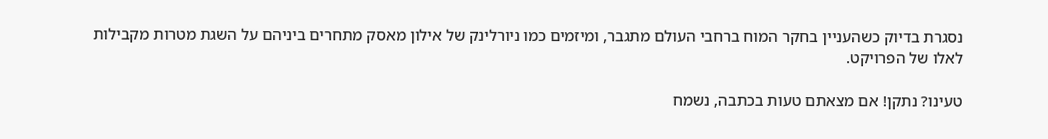נסגרת בדיוק כשהעניין בחקר המוח ברחבי העולם מתגבר, ומיזמים כמו ניורלינק של אילון מאסק מתחרים ביניהם על השגת מטרות מקבילות לאלו של הפרויקט.

טעינו? נתקן! אם מצאתם טעות בכתבה, נשמח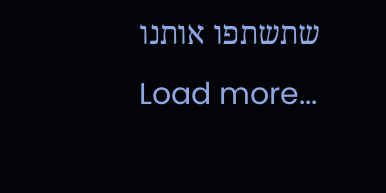שתשתפו אותנו
Load more...